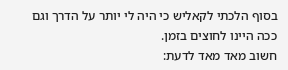בסוף הלכתי לקאליש כי היה לי יותר על הדרך וגם ככה היינו לחוצים בזמן.
חשוב מאד מאד לדעת: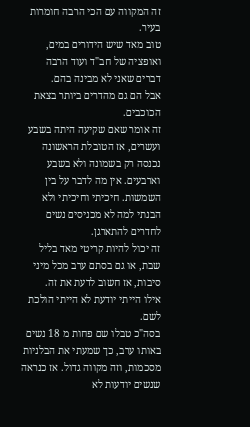זה המקווה עם הכי הרבה חומרות בעיר.
טוב מאד שיש הידורים במים, ואופציה של חב"ד ועוד הרבה דברים שאני לא מבינה בהם.
אבל הם גם מהדרים ביותר בצאת הכוכבים.
זה אומר שאם שקיעה היתה בשבע ועשרים, אז הטובלת הראשונה נכנסה רק בשמונה ולא בשבע וארבעים. אין מה לדבר על בין השמשות. חיכיתי וחיכיתי ולא הבנתי למה לא מכניסים נשים לחדרים להתארגן.
זה יכול להיות קריטי מאד בליל שבת, או גם בסתם ערב מכל מיני סיבות, אז חשוב לדעת את זה.
אילו הייתי יודעת לא הייתי הולכת לשם.
בסה"כ טבלו שם פחות מ 18 נשים באותו ערב, כך שמעתי את הבלניות מסכמות, וזה מקווה גדול. אז כנראה שנשים יודעות לא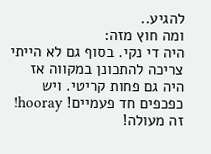להגיע..
ומה חוץ מזה:
היה די נקי. בסוף גם לא הייתי צריכה להתכונן במקווה אז היה גם פחות קריטי. ויש כפכפים חד פעמיים! hooray! זה מעולה!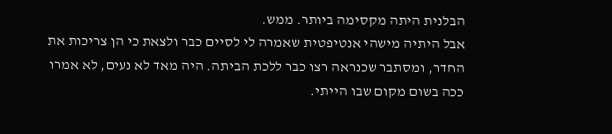הבלנית היתה מקסימה ביותר. ממש.
אבל היתיה מישהי אנטיפטית שאמרה לי לסיים כבר ולצאת כי הן צריכות את החדר, ומסתבר שכנראה רצו כבר ללכת הביתה. היה מאד לא נעים, לא אמרו ככה בשום מקום שבו הייתי.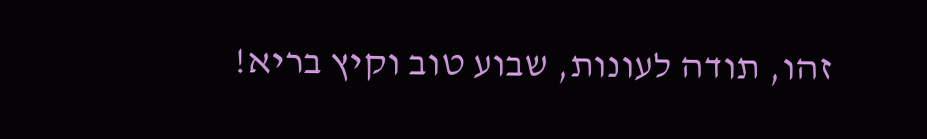זהו, תודה לעונות, שבוע טוב וקיץ בריא!